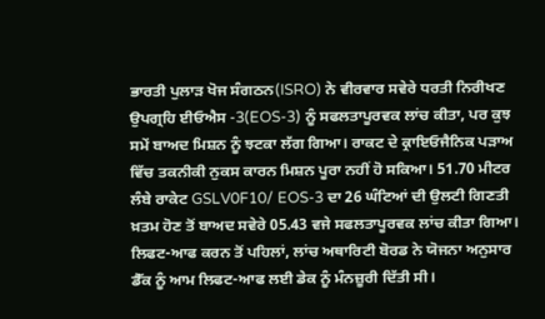ਭਾਰਤੀ ਪੁਲਾੜ ਖੋਜ ਸੰਗਠਨ(ISRO) ਨੇ ਵੀਰਵਾਰ ਸਵੇਰੇ ਧਰਤੀ ਨਿਰੀਖਣ ਉਪਗ੍ਰਹਿ ਈਓਐਸ -3(EOS-3) ਨੂੰ ਸਫਲਤਾਪੂਰਵਕ ਲਾਂਚ ਕੀਤਾ, ਪਰ ਕੁਝ ਸਮੇਂ ਬਾਅਦ ਮਿਸ਼ਨ ਨੂੰ ਝਟਕਾ ਲੱਗ ਗਿਆ। ਰਾਕਟ ਦੇ ਕ੍ਰਾਇਓਜੈਨਿਕ ਪੜਾਅ ਵਿੱਚ ਤਕਨੀਕੀ ਨੁਕਸ ਕਾਰਨ ਮਿਸ਼ਨ ਪੂਰਾ ਨਹੀਂ ਹੋ ਸਕਿਆ। 51.70 ਮੀਟਰ ਲੰਬੇ ਰਾਕੇਟ GSLV0F10/ EOS-3 ਦਾ 26 ਘੰਟਿਆਂ ਦੀ ਉਲਟੀ ਗਿਣਤੀ ਖ਼ਤਮ ਹੋਣ ਤੋਂ ਬਾਅਦ ਸਵੇਰੇ 05.43 ਵਜੇ ਸਫਲਤਾਪੂਰਵਕ ਲਾਂਚ ਕੀਤਾ ਗਿਆ। ਲਿਫਟ-ਆਫ ਕਰਨ ਤੋਂ ਪਹਿਲਾਂ, ਲਾਂਚ ਅਥਾਰਿਟੀ ਬੋਰਡ ਨੇ ਯੋਜਨਾ ਅਨੁਸਾਰ ਡੈੱਕ ਨੂੰ ਆਮ ਲਿਫਟ-ਆਫ ਲਈ ਡੇਕ ਨੂੰ ਮੰਨਜ਼ੂਰੀ ਦਿੱਤੀ ਸੀ।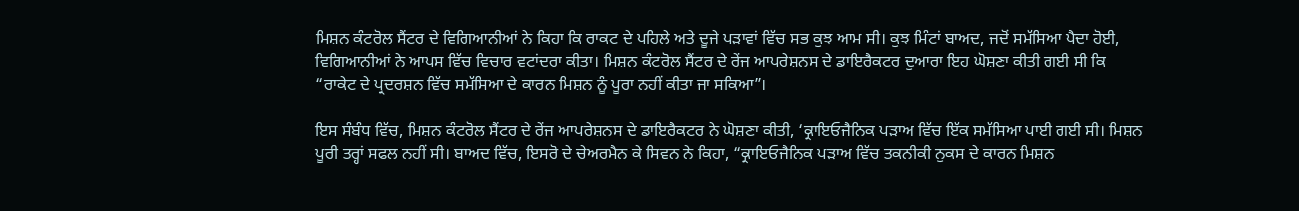ਮਿਸ਼ਨ ਕੰਟਰੋਲ ਸੈਂਟਰ ਦੇ ਵਿਗਿਆਨੀਆਂ ਨੇ ਕਿਹਾ ਕਿ ਰਾਕਟ ਦੇ ਪਹਿਲੇ ਅਤੇ ਦੂਜੇ ਪੜਾਵਾਂ ਵਿੱਚ ਸਭ ਕੁਝ ਆਮ ਸੀ। ਕੁਝ ਮਿੰਟਾਂ ਬਾਅਦ, ਜਦੋਂ ਸਮੱਸਿਆ ਪੈਦਾ ਹੋਈ, ਵਿਗਿਆਨੀਆਂ ਨੇ ਆਪਸ ਵਿੱਚ ਵਿਚਾਰ ਵਟਾਂਦਰਾ ਕੀਤਾ। ਮਿਸ਼ਨ ਕੰਟਰੋਲ ਸੈਂਟਰ ਦੇ ਰੇਂਜ ਆਪਰੇਸ਼ਨਸ ਦੇ ਡਾਇਰੈਕਟਰ ਦੁਆਰਾ ਇਹ ਘੋਸ਼ਣਾ ਕੀਤੀ ਗਈ ਸੀ ਕਿ “ਰਾਕੇਟ ਦੇ ਪ੍ਰਦਰਸ਼ਨ ਵਿੱਚ ਸਮੱਸਿਆ ਦੇ ਕਾਰਨ ਮਿਸ਼ਨ ਨੂੰ ਪੂਰਾ ਨਹੀਂ ਕੀਤਾ ਜਾ ਸਕਿਆ”।

ਇਸ ਸੰਬੰਧ ਵਿੱਚ, ਮਿਸ਼ਨ ਕੰਟਰੋਲ ਸੈਂਟਰ ਦੇ ਰੇਂਜ ਆਪਰੇਸ਼ਨਸ ਦੇ ਡਾਇਰੈਕਟਰ ਨੇ ਘੋਸ਼ਣਾ ਕੀਤੀ, ‘ਕ੍ਰਾਇਓਜੈਨਿਕ ਪੜਾਅ ਵਿੱਚ ਇੱਕ ਸਮੱਸਿਆ ਪਾਈ ਗਈ ਸੀ। ਮਿਸ਼ਨ ਪੂਰੀ ਤਰ੍ਹਾਂ ਸਫਲ ਨਹੀਂ ਸੀ। ਬਾਅਦ ਵਿੱਚ, ਇਸਰੋ ਦੇ ਚੇਅਰਮੈਨ ਕੇ ਸਿਵਨ ਨੇ ਕਿਹਾ, “ਕ੍ਰਾਇਓਜੈਨਿਕ ਪੜਾਅ ਵਿੱਚ ਤਕਨੀਕੀ ਨੁਕਸ ਦੇ ਕਾਰਨ ਮਿਸ਼ਨ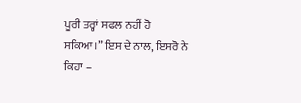ਪੂਰੀ ਤਰ੍ਹਾਂ ਸਫਲ ਨਹੀਂ ਹੋ ਸਕਿਆ।” ਇਸ ਦੇ ਨਾਲ, ਇਸਰੋ ਨੇ ਕਿਹਾ –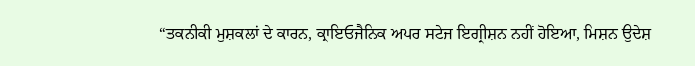“ਤਕਨੀਕੀ ਮੁਸ਼ਕਲਾਂ ਦੇ ਕਾਰਨ, ਕ੍ਰਾਇਓਜੈਨਿਕ ਅਪਰ ਸਟੇਜ ਇਗ੍ਰੀਸ਼ਨ ਨਹੀਂ ਹੋਇਆ, ਮਿਸ਼ਨ ਉਦੇਸ਼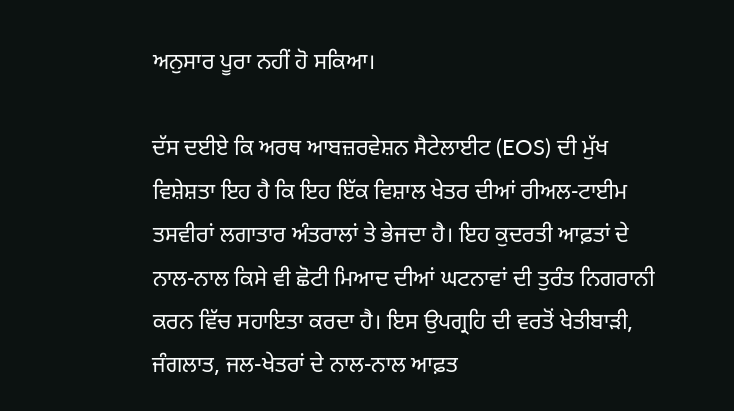ਅਨੁਸਾਰ ਪੂਰਾ ਨਹੀਂ ਹੋ ਸਕਿਆ।

ਦੱਸ ਦਈਏ ਕਿ ਅਰਥ ਆਬਜ਼ਰਵੇਸ਼ਨ ਸੈਟੇਲਾਈਟ (EOS) ਦੀ ਮੁੱਖ ਵਿਸ਼ੇਸ਼ਤਾ ਇਹ ਹੈ ਕਿ ਇਹ ਇੱਕ ਵਿਸ਼ਾਲ ਖੇਤਰ ਦੀਆਂ ਰੀਅਲ-ਟਾਈਮ ਤਸਵੀਰਾਂ ਲਗਾਤਾਰ ਅੰਤਰਾਲਾਂ ਤੇ ਭੇਜਦਾ ਹੈ। ਇਹ ਕੁਦਰਤੀ ਆਫ਼ਤਾਂ ਦੇ ਨਾਲ-ਨਾਲ ਕਿਸੇ ਵੀ ਛੋਟੀ ਮਿਆਦ ਦੀਆਂ ਘਟਨਾਵਾਂ ਦੀ ਤੁਰੰਤ ਨਿਗਰਾਨੀ ਕਰਨ ਵਿੱਚ ਸਹਾਇਤਾ ਕਰਦਾ ਹੈ। ਇਸ ਉਪਗ੍ਰਹਿ ਦੀ ਵਰਤੋਂ ਖੇਤੀਬਾੜੀ, ਜੰਗਲਾਤ, ਜਲ-ਖੇਤਰਾਂ ਦੇ ਨਾਲ-ਨਾਲ ਆਫ਼ਤ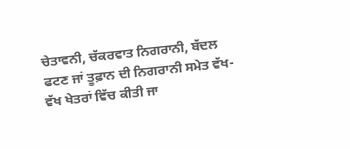ਚੇਤਾਵਨੀ, ਚੱਕਰਵਾਤ ਨਿਗਰਾਨੀ, ਬੱਦਲ ਫਟਣ ਜਾਂ ਤੂਫ਼ਾਨ ਦੀ ਨਿਗਰਾਨੀ ਸਮੇਤ ਵੱਖ-ਵੱਖ ਖੇਤਰਾਂ ਵਿੱਚ ਕੀਤੀ ਜਾ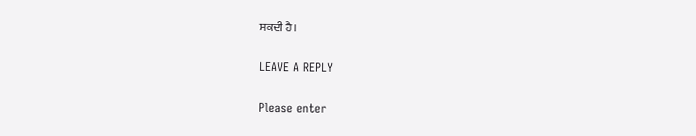ਸਕਦੀ ਹੈ।

LEAVE A REPLY

Please enter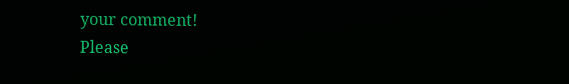your comment!
Please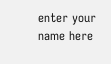enter your name here